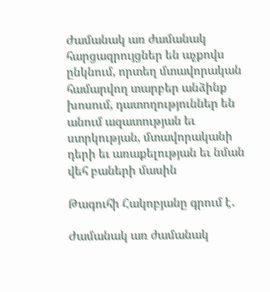Ժամանակ առ ժամանակ հարցազրույցներ են աչքովս ընկնում, որտեղ մտավորական համարվող տարբեր անձինք խոսում, դատողություններ են անում ազատության եւ ստրկության, մտավորականի դերի եւ առաքելության եւ նման վեհ բաների մասին

Թագուհի Հակոբյանը գրում է․

Ժամանակ առ ժամանակ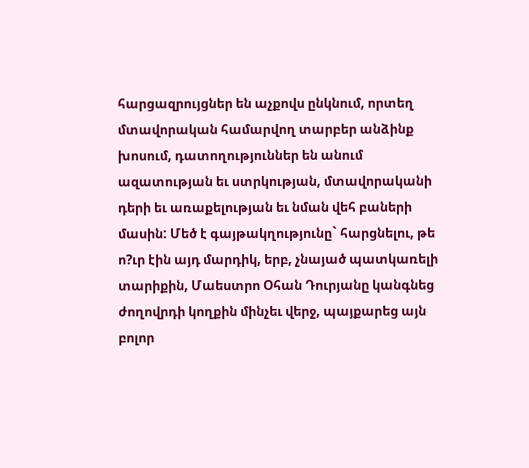հարցազրույցներ են աչքովս ընկնում, որտեղ մտավորական համարվող տարբեր անձինք խոսում, դատողություններ են անում ազատության եւ ստրկության, մտավորականի դերի եւ առաքելության եւ նման վեհ բաների մասին: Մեծ է գայթակղությունը` հարցնելու, թե ո?ւր էին այդ մարդիկ, երբ, չնայած պատկառելի տարիքին, Մաեստրո Օհան Դուրյանը կանգնեց ժողովրդի կողքին մինչեւ վերջ, պայքարեց այն բոլոր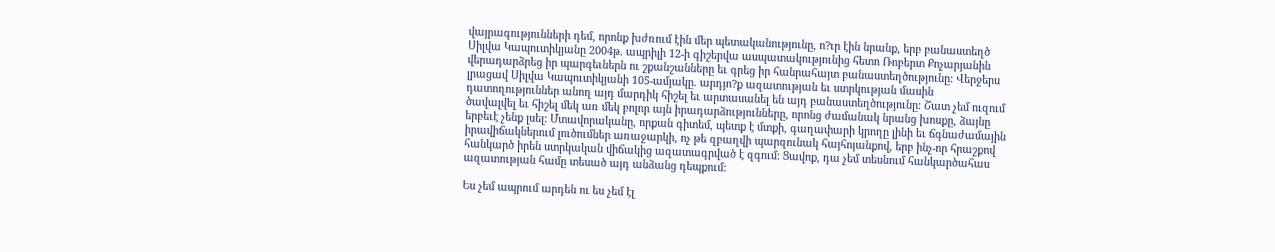վայրագությունների դեմ, որոնք խժռում էին մեր պետականությունը, ո?ւր էին նրանք, երբ բանաստեղծ Սիլվա Կապուտիկյանը 2004թ. ապրիլի 12-ի գիշերվա ասպատակությունից հետո Ռոբերտ Քոչարյանին վերադարձրեց իր պարգեւներն ու շքանշանները եւ գրեց իր հանրահայտ բանաստեղծությունը: Վերջերս լրացավ Սիլվա Կապուտիկյանի 105-ամյակը. արդյո?ք ազատության եւ ստրկության մասին դատողություններ անող այդ մարդիկ հիշել եւ արտասանել են այդ բանաստեղծությունը: Շատ չեմ ուզում ծավալվել եւ հիշել մեկ առ մեկ բոլոր այն իրադարձությունները, որոնց ժամանակ նրանց խոսքը, ձայնը երբեւէ չենք լսել: Մտավորականը, որքան գիտեմ, պետք է մտքի, գաղափարի կրողը լինի եւ ճգնաժամային իրավիճակներում լուծումներ առաջարկի, ոչ թե զբաղվի պարզունակ հայհոյանքով, երբ ինչ-որ հրաշքով հանկարծ իրեն ստրկական վիճակից ազատագրված է զգում: Ցավոք, դա չեմ տեսնում հանկարծահաս ազատության համը տեսած այդ անձանց դեպքում:

Ես չեմ ապրում արդեն ու ես չեմ էլ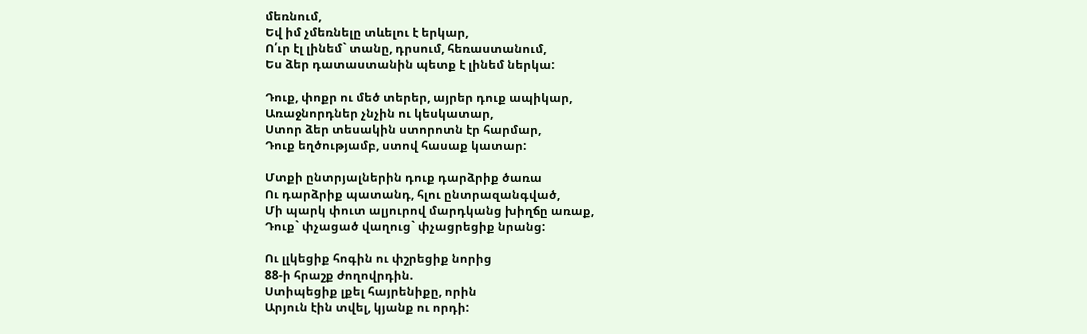մեռնում,
Եվ իմ չմեռնելը տևելու է երկար,
Ո՛ւր էլ լինեմ` տանը, դրսում, հեռաստանում,
Ես ձեր դատաստանին պետք է լինեմ ներկա:

Դուք, փոքր ու մեծ տերեր, այրեր դուք ապիկար,
Առաջնորդներ չնչին ու կեսկատար,
Ստոր ձեր տեսակին ստորոտն էր հարմար,
Դուք եղծությամբ, ստով հասաք կատար:

Մտքի ընտրյալներին դուք դարձրիք ծառա
Ու դարձրիք պատանդ, հլու ընտրազանգված,
Մի պարկ փուտ ալյուրով մարդկանց խիղճը առաք,
Դուք` փչացած վաղուց` փչացրեցիք նրանց:

Ու լլկեցիք հոգին ու փշրեցիք նորից
88-ի հրաշք ժողովրդին.
Ստիպեցիք լքել հայրենիքը, որին
Արյուն էին տվել, կյանք ու որդի: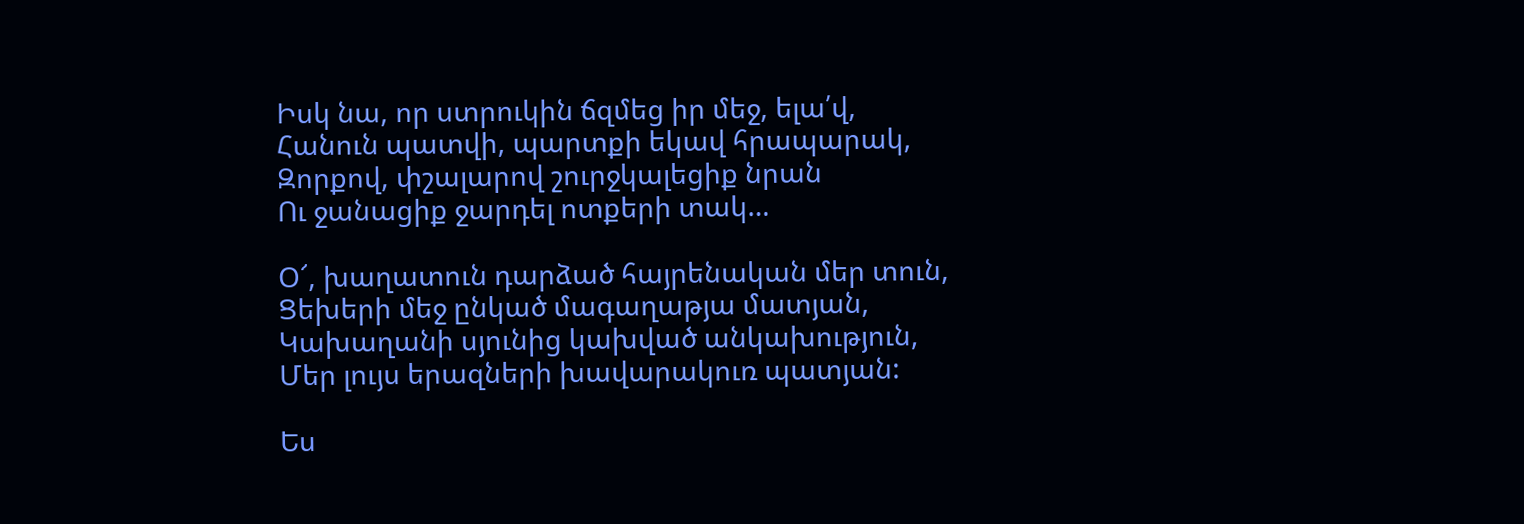Իսկ նա, որ ստրուկին ճզմեց իր մեջ, ելա՛վ,
Հանուն պատվի, պարտքի եկավ հրապարակ,
Զորքով, փշալարով շուրջկալեցիք նրան
Ու ջանացիք ջարդել ոտքերի տակ…

Օ՜, խաղատուն դարձած հայրենական մեր տուն,
Ցեխերի մեջ ընկած մագաղաթյա մատյան,
Կախաղանի սյունից կախված անկախություն,
Մեր լույս երազների խավարակուռ պատյան:

Ես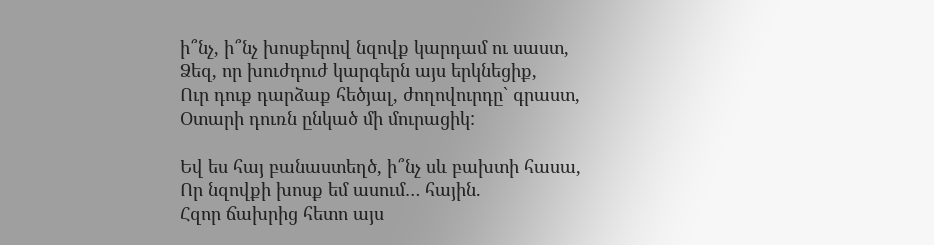ի՞նչ, ի՞նչ խոսքերով նզովք կարդամ ու սաստ,
Ձեզ, որ խուժդուժ կարգերն այս երկնեցիք,
Ուր դուք դարձաք հեծյալ, ժողովուրդը` գրաստ,
Օտարի դուռն ընկած մի մուրացիկ:

Եվ ես հայ բանաստեղծ, ի՞նչ սև բախտի հասա,
Որ նզովքի խոսք եմ ասում… հային.
Հզոր ճախրից հետո այս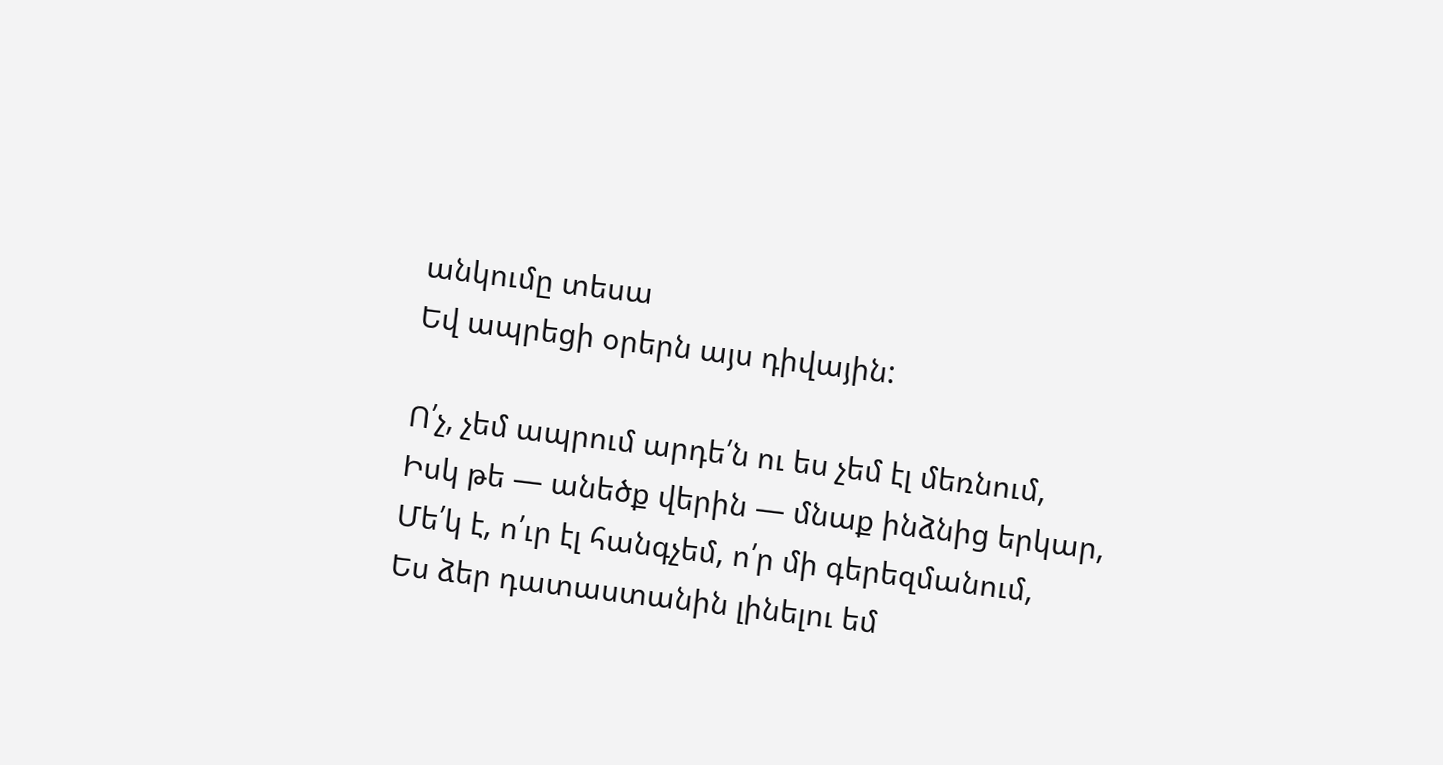անկումը տեսա
Եվ ապրեցի օրերն այս դիվային:

Ո՛չ, չեմ ապրում արդե՛ն ու ես չեմ էլ մեռնում,
Իսկ թե — անեծք վերին — մնաք ինձնից երկար,
Մե՛կ է, ո՛ւր էլ հանգչեմ, ո՛ր մի գերեզմանում,
Ես ձեր դատաստանին լինելու եմ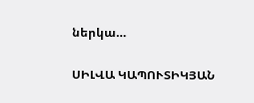ներկա…

ՍԻԼՎԱ ԿԱՊՈՒՏԻԿՅԱՆ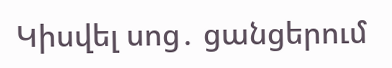Կիսվել սոց․ ցանցերում